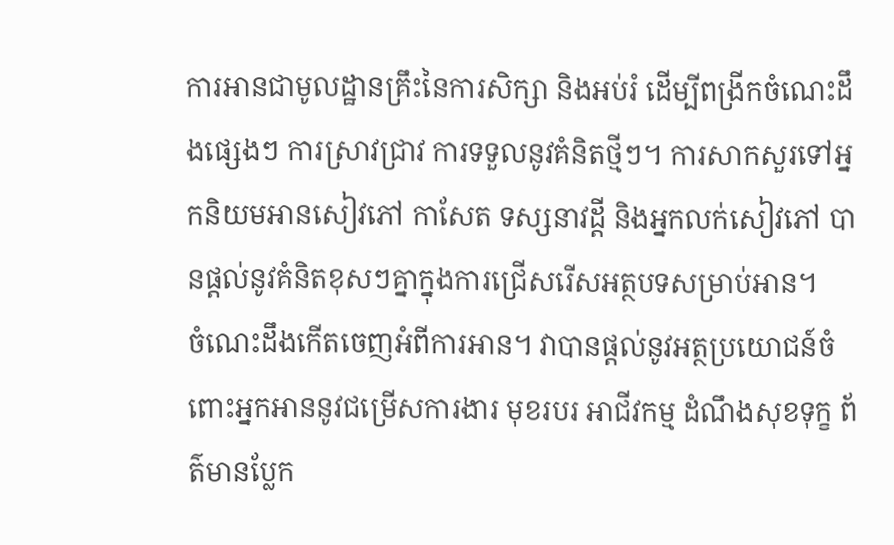ការអានជាមូលដ្ឋានគ្រឹះនៃការសិក្សា និងអប់រំ ដើម្បីពង្រីកចំណេះដឹងផ្សេងៗ ការស្រាវជ្រាវ ការទទួលនូវគំនិតថ្មីៗ។ ការសាកសួរទៅអ្នកនិយមអានសៀវភៅ កាសែត ទស្សនាវដី្ត និងអ្នកលក់សៀវភៅ បានផ្តល់នូវគំនិតខុសៗគ្នាក្នុងការជ្រើសរើសអត្ថបទសម្រាប់អាន។
ចំណេះដឹងកើតចេញអំពីការអាន។ វាបានផ្តល់នូវអត្ថប្រយោជន៍ចំពោះអ្នកអាននូវជម្រើសការងារ មុខរបរ អាជីវកម្ម ដំណឹងសុខទុក្ខ ព័ត៌មានប្លែក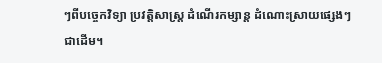ៗពីបច្ចេកវិទ្យា ប្រវត្តិសាស្ត្រ ដំណើរកម្សាន្ត ដំណោះស្រាយផ្សេងៗ ជាដើម។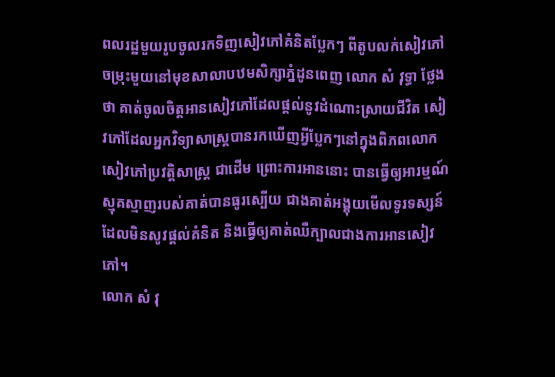ពលរដ្ឋមួយរូបចូលរកទិញសៀវភៅគំនិតប្លែកៗ ពីតូបលក់សៀវភៅចម្រុះមួយនៅមុខសាលាបឋមសិក្សាភ្នំដូនពេញ លោក សំ វុទ្ធា ថ្លែងថា គាត់ចូលចិត្តអានសៀវភៅដែលផ្តល់នូវដំណោះស្រាយជីវិត សៀវភៅដែលអ្នកវិទ្យាសាស្ត្របានរកឃើញអ្វីប្លែកៗនៅក្នុងពិភពលោក សៀវភៅប្រវត្តិសាស្ត្រ ជាដើម ព្រោះការអាននោះ បានធ្វើឲ្យអារម្មណ៍ស្មុគស្មាញរបស់គាត់បានធូរស្បើយ ជាងគាត់អង្គុយមើលទូរទស្សន៍ដែលមិនសូវផ្តល់គំនិត និងធ្វើឲ្យគាត់ឈឺក្បាលជាងការអានសៀវភៅ។
លោក សំ វុ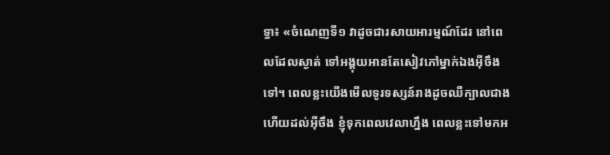ទ្ធា៖ «ចំណេញទី១ វាដូចជារសាយអារម្មណ៍ដែរ នៅពេលដែលស្ងាត់ ទៅអង្គុយអានតែសៀវភៅម្នាក់ឯងអ៊ីចឹងទៅ។ ពេលខ្លះយើងមើលទូរទស្សន៍រាងដូចឈឺក្បាលជាង ហើយដល់អ៊ីចឹង ខ្ញុំទុកពេលវេលាហ្នឹង ពេលខ្លះទៅមកអ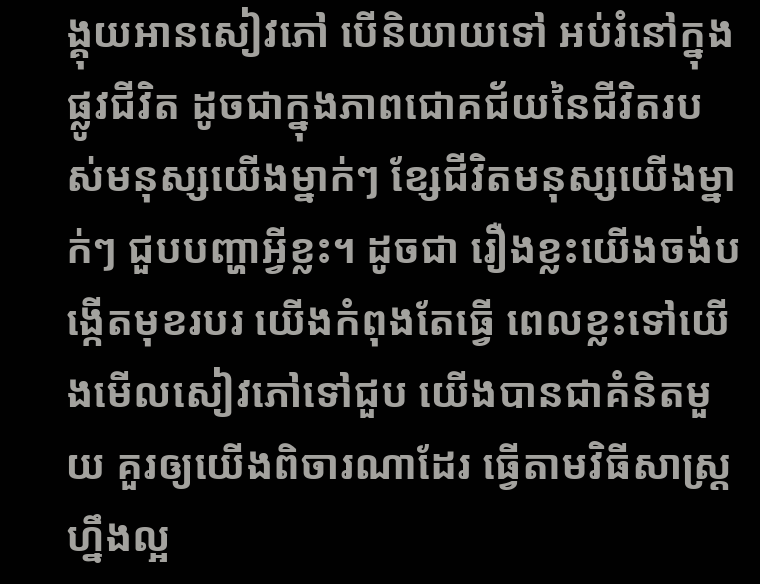ង្គុយអានសៀវភៅ បើនិយាយទៅ អប់រំនៅក្នុងផ្លូវជីវិត ដូចជាក្នុងភាពជោគជ័យនៃជីវិតរបស់មនុស្សយើងម្នាក់ៗ ខ្សែជីវិតមនុស្សយើងម្នាក់ៗ ជួបបញ្ហាអ្វីខ្លះ។ ដូចជា រឿងខ្លះយើងចង់បង្កើតមុខរបរ យើងកំពុងតែធ្វើ ពេលខ្លះទៅយើងមើលសៀវភៅទៅជួប យើងបានជាគំនិតមួយ គួរឲ្យយើងពិចារណាដែរ ធ្វើតាមវិធីសាស្ត្រហ្នឹងល្អ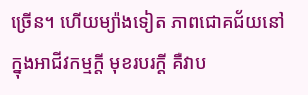ច្រើន។ ហើយម្យ៉ាងទៀត ភាពជោគជ័យនៅក្នុងអាជីវកម្មក្តី មុខរបរក្តី គឺវាប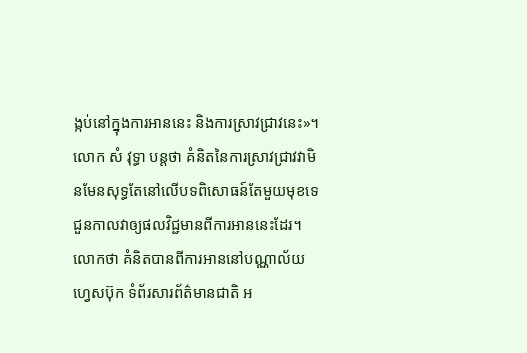ង្កប់នៅក្នុងការអាននេះ និងការស្រាវជ្រាវនេះ»។
លោក សំ វុទ្ធា បន្តថា គំនិតនៃការស្រាវជ្រាវវាមិនមែនសុទ្ធតែនៅលើបទពិសោធន៍តែមួយមុខទេ ជួនកាលវាឲ្យផលវិជ្ជមានពីការអាននេះដែរ។ លោកថា គំនិតបានពីការអាននៅបណ្ណាល័យ ហ្វេសប៊ុក ទំព័រសារព័ត៌មានជាតិ អ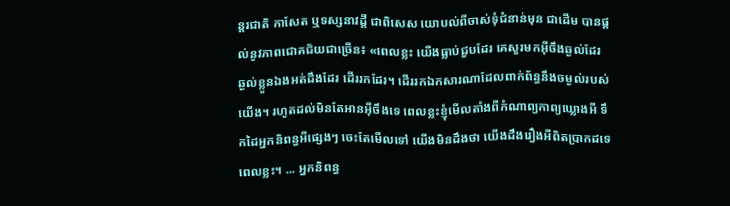ន្តរជាតិ កាសែត ឬទស្សនាវដី្ត ជាពិសេស យោបល់ពីចាស់ទុំជំនាន់មុន ជាដើម បានផ្តល់នូវភាពជោគជ័យជាច្រើន៖ «ពេលខ្លះ យើងធ្លាប់ជួបដែរ គេសួរមកអ៊ីចឹងឆ្ងល់ដែរ ឆ្ងល់ខ្លួនឯងអត់ដឹងដែរ ដើររកដែរ។ ដើររកឯកសារណាដែលពាក់ព័ន្ធនឹងចម្ងល់របស់យើង។ រហូតដល់មិនតែអានអ៊ីចឹងទេ ពេលខ្លះខ្ញុំមើលតាំងពីកំណាព្យកាព្យឃ្លោងអី ទឹកដៃអ្នកនិពន្ធអីផ្សេងៗ ចេះតែមើលទៅ យើងមិនដឹងថា យើងដឹងរឿងអីពិតប្រាកដទេពេលខ្លះ។ ... អ្នកនិពន្ធ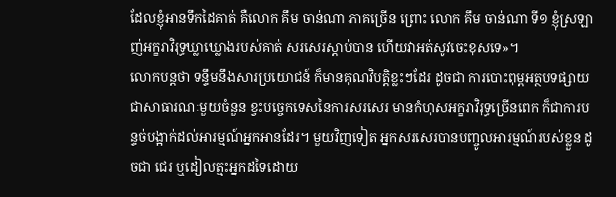ដែលខ្ញុំអានទឹកដៃគាត់ គឺលោក គឹម ចាន់ណា ភាគច្រើន ព្រោះ លោក គឹម ចាន់ណា ទី១ ខ្ញុំស្រឡាញ់អក្ខរាវិរុទ្ធឃ្លាឃ្លោងរបស់គាត់ សរសេរស្តាប់បាន ហើយវាអត់សូវចេះខុសទេ»។
លោកបន្តថា ទន្ទឹមនឹងសារប្រយោជន៍ ក៏មានគុណវិបត្តិខ្លះៗដែរ ដូចជា ការបោះពុម្ពអត្ថបទផ្សាយជាសាធារណៈមួយចំនួន ខ្វះបច្ចេកទេសនៃការសរសេរ មានកំហុសអក្ខរាវិរុទ្ធច្រើនពេក ក៏ជាការបន្ទច់បង្អាក់ដល់អារម្មណ៍អ្នកអានដែរ។ មួយវិញទៀត អ្នកសរសេរបានបញ្ចូលអារម្មណ៍របស់ខ្លួន ដូចជា ជេរ ឬដៀលត្មះអ្នកដទៃដោយ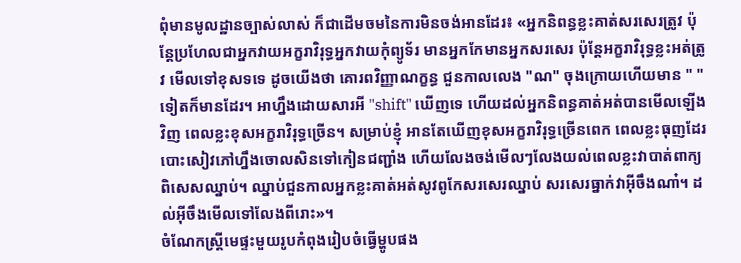ពុំមានមូលដ្ឋានច្បាស់លាស់ ក៏ជាដើមចមនៃការមិនចង់អានដែរ៖ «អ្នកនិពន្ធខ្លះគាត់សរសេរត្រូវ ប៉ុន្តែប្រហែលជាអ្នកវាយអក្ខរាវិរុទ្ធអ្នកវាយកុំព្យូទ័រ មានអ្នកកែមានអ្នកសរសេរ ប៉ុន្តែអក្ខរាវិរុទ្ធខ្លះអត់ត្រូវ មើលទៅខុសទទេ ដូចយើងថា គោរពវិញ្ញាណក្ខន្ធ ជួនកាលលេង "ណ" ចុងក្រោយហើយមាន " " ទៀតក៏មានដែរ។ អាហ្នឹងដោយសារអី "shift" ឃើញទេ ហើយដល់អ្នកនិពន្ធគាត់អត់បានមើលឡើងវិញ ពេលខ្លះខុសអក្ខរាវិរុទ្ធច្រើន។ សម្រាប់ខ្ញុំ អានតែឃើញខុសអក្ខរាវិរុទ្ធច្រើនពេក ពេលខ្លះធុញដែរ បោះសៀវភៅហ្នឹងចោលសិនទៅកៀនជញ្ជាំង ហើយលែងចង់មើលៗលែងយល់ពេលខ្លះវាបាត់ពាក្យ ពិសេសឈ្នាប់។ ឈ្នាប់ជួនកាលអ្នកខ្លះគាត់អត់សូវពូកែសរសេរឈ្នាប់ សរសេរធ្នាក់វាអ៊ីចឹងណា៎។ ដល់អ៊ីចឹងមើលទៅលែងពីរោះ»។
ចំណែកស្ត្រីមេផ្ទះមួយរូបកំពុងរៀបចំធ្វើម្ហូបផង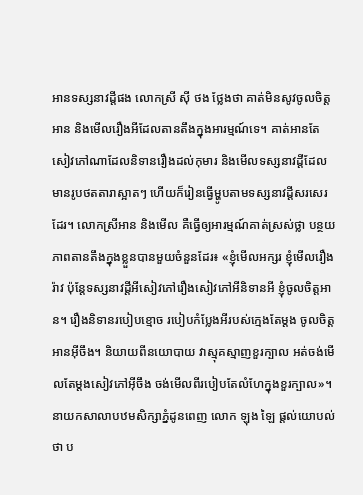អានទស្សនាវដី្តផង លោកស្រី ស៊ី ថង ថ្លែងថា គាត់មិនសូវចូលចិត្តអាន និងមើលរឿងអីដែលតានតឹងក្នុងអារម្មណ៍ទេ។ គាត់អានតែសៀវភៅណាដែលនិទានរឿងដល់កុមារ និងមើលទស្សនាវដី្តដែលមានរូបថតតារាស្អាតៗ ហើយក៏រៀនធ្វើម្ហូបតាមទស្សនាវដី្តសរសេរដែរ។ លោកស្រីអាន និងមើល គឺធ្វើឲ្យអារម្មណ៍គាត់ស្រស់ថ្លា បន្ថយភាពតានតឹងក្នុងខ្លួនបានមួយចំនួនដែរ៖ «ខ្ញុំមើលអក្សរ ខ្ញុំមើលរឿងរ៉ាវ ប៉ុន្តែទស្សនាវដី្តអីសៀវភៅរឿងសៀវភៅអីនិទានអី ខ្ញុំចូលចិត្តអាន។ រឿងនិទានរបៀបខ្មោច របៀបកំប្លែងអីរបស់ក្មេងតែម្តង ចូលចិត្តអានអ៊ីចឹង។ និយាយពីនយោបាយ វាស្មុគស្មាញខួរក្បាល អត់ចង់មើលតែម្តងសៀវភៅអ៊ីចឹង ចង់មើលពីរបៀបតែលំហែក្នុងខួរក្បាល»។
នាយកសាលាបឋមសិក្សាភ្នំដូនពេញ លោក ឡុង ឡៃ ផ្តល់យោបល់ថា ប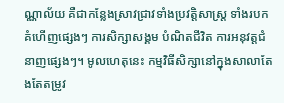ណ្ណាល័យ គឺជាកន្លែងស្រាវជ្រាវទាំងប្រវត្តិសាស្ត្រ ទាំងរបកគំហើញផ្សេងៗ ការសិក្សាសង្គម បំណិតជីវិត ការអនុវត្តជំនាញផ្សេងៗ។ មូលហេតុនេះ កម្មវិធីសិក្សានៅក្នុងសាលាតែងតែតម្រូវ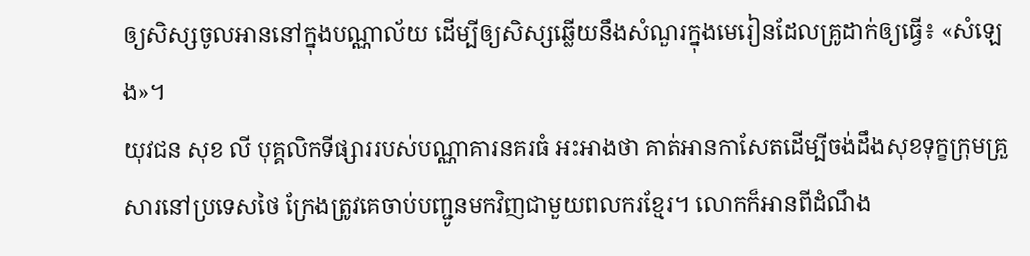ឲ្យសិស្សចូលអាននៅក្នុងបណ្ណាល័យ ដើម្បីឲ្យសិស្សឆ្លើយនឹងសំណួរក្នុងមេរៀនដែលគ្រូដាក់ឲ្យធ្វើ៖ «សំឡេង»។
យុវជន សុខ លី បុគ្គលិកទីផ្សាររបស់បណ្ណាគារនគរធំ អះអាងថា គាត់អានកាសែតដើម្បីចង់ដឹងសុខទុក្ខក្រុមគ្រួសារនៅប្រទេសថៃ ក្រែងត្រូវគេចាប់បញ្ជូនមកវិញជាមួយពលករខ្មែរ។ លោកក៏អានពីដំណឹង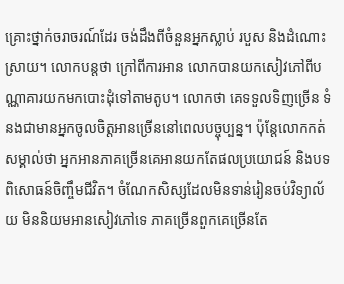គ្រោះថ្នាក់ចរាចរណ៍ដែរ ចង់ដឹងពីចំនួនអ្នកស្លាប់ របួស និងដំណោះស្រាយ។ លោកបន្តថា ក្រៅពីការអាន លោកបានយកសៀវភៅពីបណ្ណាគារយកមកបោះដុំទៅតាមតូប។ លោកថា គេទទួលទិញច្រើន ទំនងជាមានអ្នកចូលចិត្តអានច្រើននៅពេលបច្ចុប្បន្ន។ ប៉ុន្តែលោកកត់សម្គាល់ថា អ្នកអានភាគច្រើនគេអានយកតែផលប្រយោជន៍ និងបទពិសោធន៍ចិញ្ចឹមជីវិត។ ចំណែកសិស្សដែលមិនទាន់រៀនចប់វិទ្យាល័យ មិននិយមអានសៀវភៅទេ ភាគច្រើនពួកគេច្រើនតែ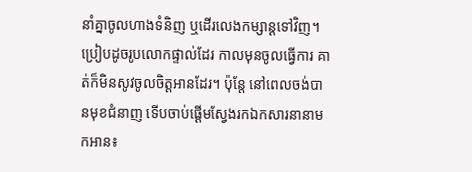នាំគ្នាចូលហាងទំនិញ ឬដើរលេងកម្សាន្តទៅវិញ។ ប្រៀបដូចរូបលោកផ្ទាល់ដែរ កាលមុនចូលធ្វើការ គាត់ក៏មិនសូវចូលចិត្តអានដែរ។ ប៉ុន្តែ នៅពេលចង់បានមុខជំនាញ ទើបចាប់ផ្ដើមស្វែងរកឯកសារនានាមកអាន៖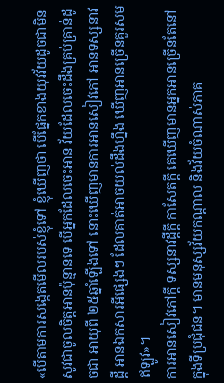«បើតាមការសង្កេតមើលរបស់ខ្ញុំទៅ ខ្ញុំឃើញថា បើផ្នែកខាងយុវវ័យដូចជាមិនសូវជាចូលចិត្តអានប៉ុន្មានទេ បើអ្នកដែលចេះអាន វ័យដែលចេះដឹងគ្រប់គ្រាន់ដូចជា អាយុពី ២៥ឆ្នាំឡើងទៅ នោះឃើញមានការអានសៀវភៅ អានទស្សនាវដី្ត អានឯកសារអីផ្សេងៗ ដែលគាត់អាចយល់ដឹងហ្នឹង ឃើញអានច្រើនគួរសមឥឡូវ»។
ការអានសៀវភៅក្តី ទស្សនាវដី្តក្តី កាសែតក្តី គេឃើញមានអ្នកអានច្រើនតែនៅក្នុងទីប្រជុំជន។ មានមនុស្សវ័យកណ្ដាល និងវ័យចំណាស់ភាគ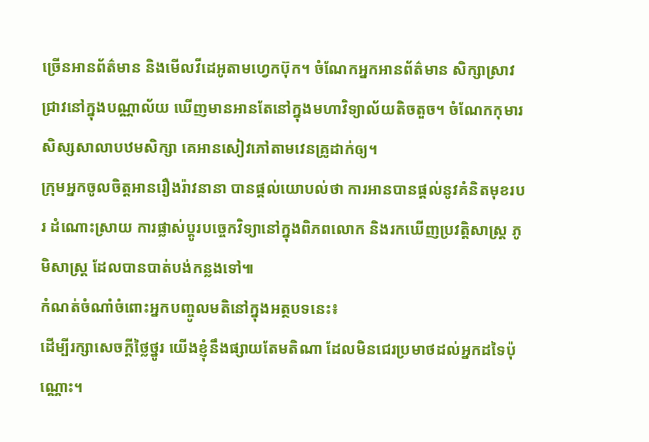ច្រើនអានព័ត៌មាន និងមើលវីដេអូតាមហ្វេកប៊ុក។ ចំណែកអ្នកអានព័ត៌មាន សិក្សាស្រាវជ្រាវនៅក្នុងបណ្ណាល័យ ឃើញមានអានតែនៅក្នុងមហាវិទ្យាល័យតិចតួច។ ចំណែកកុមារ សិស្សសាលាបឋមសិក្សា គេអានសៀវភៅតាមវេនគ្រូដាក់ឲ្យ។
ក្រុមអ្នកចូលចិត្តអានរឿងរ៉ាវនានា បានផ្តល់យោបល់ថា ការអានបានផ្តល់នូវគំនិតមុខរបរ ដំណោះស្រាយ ការផ្លាស់ប្ដូរបច្ចេកវិទ្យានៅក្នុងពិភពលោក និងរកឃើញប្រវត្តិសាស្ត្រ ភូមិសាស្ត្រ ដែលបានបាត់បង់កន្លងទៅ៕
កំណត់ចំណាំចំពោះអ្នកបញ្ចូលមតិនៅក្នុងអត្ថបទនេះ៖
ដើម្បីរក្សាសេចក្ដីថ្លៃថ្នូរ យើងខ្ញុំនឹងផ្សាយតែមតិណា ដែលមិនជេរប្រមាថដល់អ្នកដទៃប៉ុណ្ណោះ។